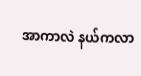အာကာလဲ နယ်ကလာ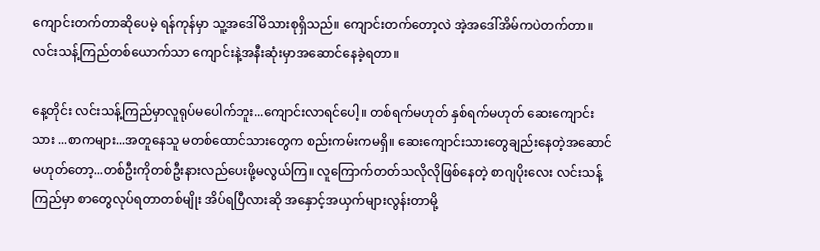ကျောင်းတက်တာဆိုပေမဲ့ ရန်ကုန်မှာ သူ့အဒေါ်မိသားစုရှိသည်။ ကျောင်းတက်တော့လဲ အဲ့အဒေါ်အိမ်ကပဲတက်တာ။ လင်းသန့်ကြည်တစ်ယောက်သာ ကျောင်းနဲ့အနီးဆုံးမှာအဆောင်နေခဲ့ရတာ။

နေ့တိုင်း လင်းသန့်ကြည်မှာလူရုပ်မပေါက်ဘူး...ကျောင်းလာရင်ပေါ့။ တစ်ရက်မဟုတ် နှစ်ရက်မဟုတ် ဆေးကျောင်းသား ...စာကများ...အတူနေသူ မတစ်ထောင်သားတွေက စည်းကမ်းကမရှိ။ ဆေးကျောင်းသားတွေချည်းနေတဲ့အဆောင်မဟုတ်တော့...တစ်ဦးကိုတစ်ဦးနားလည်ပေးဖို့မလွယ်ကြ။ လူကြောက်တတ်သလိုလိုဖြစ်နေတဲ့ စာဂျပိုးလေး လင်းသန့်ကြည်မှာ စာတွေလုပ်ရတာတစ်မျိုး အိပ်ရပြီလားဆို အနှောင့်အယှက်များလွန်းတာမို့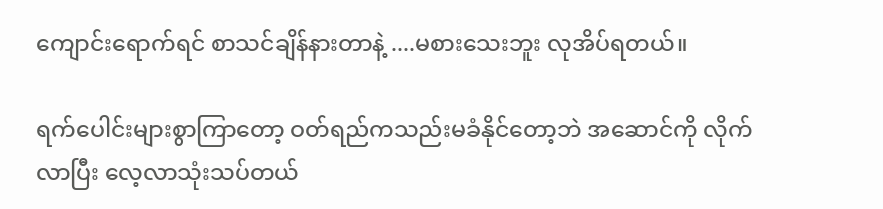ကျောင်းရောက်ရင် စာသင်ချိန်နားတာနဲ့ ....မစားသေးဘူး လုအိပ်ရတယ်။

ရက်ပေါင်းများစွာကြာတော့ ဝတ်ရည်ကသည်းမခံနိုင်တော့ဘဲ အဆောင်ကို လိုက်လာပြီး လေ့လာသုံးသပ်တယ်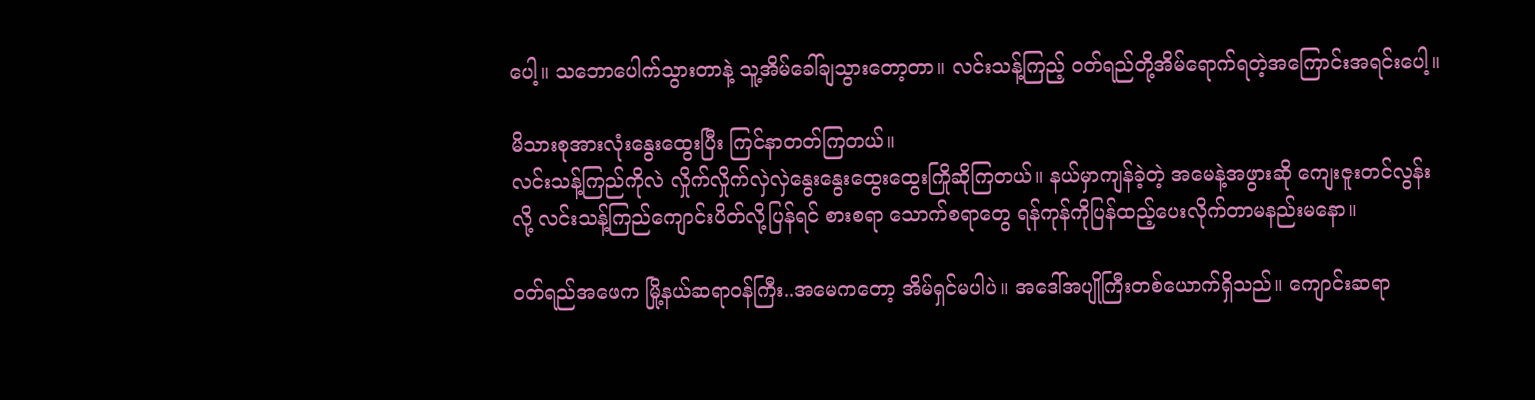ပေါ့။ သဘောပေါက်သွားတာနဲ့ သူ့အိမ်ခေါ်ချသွားတော့တာ။ လင်းသန့်ကြည့် ဝတ်ရည်တို့အိမ်ရောက်ရတဲ့အကြောင်းအရင်းပေါ့။

မိသားစုအားလုံးနွေးထွေးပြီး ကြင်နာတတ်ကြတယ်။
လင်းသန့်ကြည်ကိုလဲ လှိုက်လှိုက်လှဲလှဲနွေးနွေးထွေးထွေးကြိုဆိုကြတယ်။ နယ်မှာကျန်ခဲ့တဲ့ အမေနဲ့အဖွားဆို ကျေးဇူးတင်လွန်းလို့ လင်းသန့်ကြည်ကျောင်းပိတ်လို့ပြန်ရင် စားစရာ သောက်စရာတွေ ရန်ကုန်ကိုပြန်ထည့်ပေးလိုက်တာမနည်းမနော။

ဝတ်ရည်အဖေက မြို့နယ်ဆရာဝန်ကြီး..အမေကတော့ အိမ်ရှင်မပါပဲ။ အဒေါ်အပျိုကြီးတစ်ယောက်ရှိသည်။ ကျောင်းဆရာ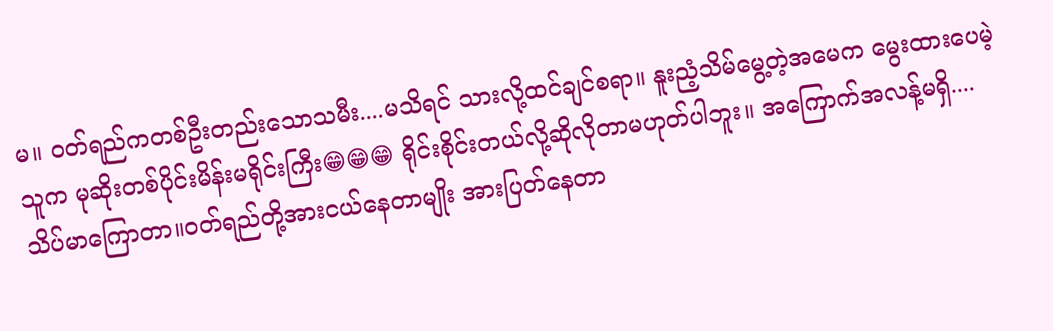မ။ ဝတ်ရည်ကတစ်ဦးတည်းသောသမီး....မသိရင် သားလို့ထင်ချင်စရာ။ နူးညံ့သိမ်မွေ့တဲ့အမေက မွေးထားပေမဲ့ သူက မုဆိုးတစ်ပိုင်းမိန်းမရိုင်းကြီး😁😁😁 ရိုင်းစိုင်းတယ်လို့ဆိုလိုတာမဟုတ်ပါဘူး။ အကြောက်အလန့်မရှိ....သိပ်မာကြောတာ။ဝတ်ရည်တို့အားငယ်နေတာမျိုး အားပြတ်နေတာ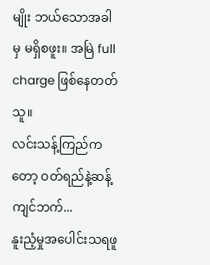မျိုး ဘယ်သောအခါမှ မရှိစဖူး။ အမြဲ full charge ဖြစ်နေတတ်သူ။
လင်းသန့်ကြည်ကတော့ ဝတ်ရည်နဲ့ဆန့်ကျင်ဘက်...
နူးညံ့မှုအပေါင်းသရဖူ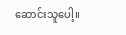ဆောင်းသူပေါ့။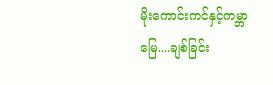မိုးကောင်းကင်နှင့်ကမ္ဘာမြေ....ချစ်ခြင်း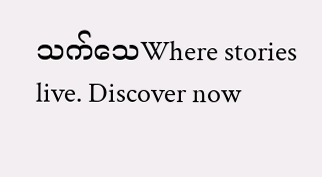သက်သေWhere stories live. Discover now